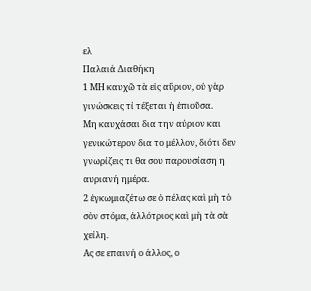ελ
Παλαιά Διαθήκη
1 ΜΗ καυχῶ τὰ εἰς αὔριον, οὐ γὰρ γινώσκεις τί τέξεται ἡ ἐπιοῦσα.
Μη καυχάσαι δια την αύριον και γενικώτερον δια το μέλλον, διότι δεν γνωρίζεις τι θα σου παρουσίαση η αυριανή ημέρα.
2 ἐγκωμιαζέτω σε ὁ πέλας καὶ μὴ τὸ σὸν στόμα, ἀλλότριος καὶ μὴ τὰ σὰ χείλη.
Ας σε επαινή ο άλλος, ο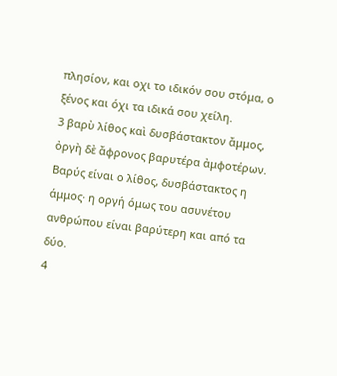πλησίον, και οχι το ιδικόν σου στόμα, ο ξένος και όχι τα ιδικά σου χείλη.
3 βαρὺ λίθος καὶ δυσβάστακτον ἄμμος, ὀργὴ δὲ ἄφρονος βαρυτέρα ἀμφοτέρων.
Βαρύς είναι ο λίθος, δυσβάστακτος η άμμος· η οργή όμως του ασυνέτου ανθρώπου είναι βαρύτερη και από τα δύο.
4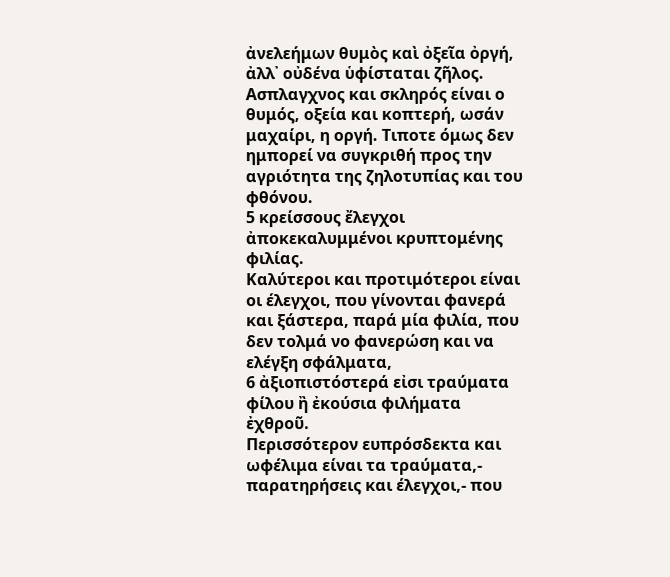ἀνελεήμων θυμὸς καὶ ὀξεῖα ὀργή, ἀλλ᾿ οὐδένα ὑφίσταται ζῆλος.
Ασπλαγχνος και σκληρός είναι ο θυμός, οξεία και κοπτερή, ωσάν μαχαίρι, η οργή. Τιποτε όμως δεν ημπορεί να συγκριθή προς την αγριότητα της ζηλοτυπίας και του φθόνου.
5 κρείσσους ἔλεγχοι ἀποκεκαλυμμένοι κρυπτομένης φιλίας.
Καλύτεροι και προτιμότεροι είναι οι έλεγχοι, που γίνονται φανερά και ξάστερα, παρά μία φιλία, που δεν τολμά νο φανερώση και να ελέγξη σφάλματα,
6 ἀξιοπιστόστερά εἰσι τραύματα φίλου ἢ ἐκούσια φιλήματα ἐχθροῦ.
Περισσότερον ευπρόσδεκτα και ωφέλιμα είναι τα τραύματα,- παρατηρήσεις και έλεγχοι,- που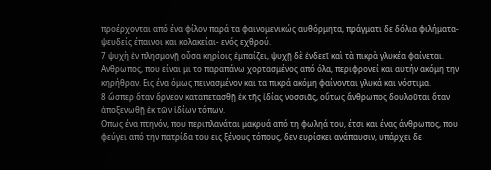προέρχονται από ένα φίλον παρά τα φαινομενικώς αυθόρμητα, πράγματι δε δόλια φιλήματα- ψευδείς έπαινοι και κολακείαι- ενός εχθρού.
7 ψυχὴ ἐν πλησμονῇ οὖσα κηρίοις ἐμπαίζει, ψυχῇ δὲ ἐνδεεῖ καὶ τὰ πικρὰ γλυκέα φαίνεται.
Ανθρωπος, που είναι μι το παραπάνω χορτασμένος από όλα, περιφρονεί και αυτήν ακόμη την κηρήθραν. Εις ένα όμως πεινασμένον και τα πικρά ακόμη φαίνονται γλυκά και νόστιμα.
8 ὥσπερ ὅταν ὄρνεον καταπετασθῇ ἐκ τῆς ἰδίας νοσσιᾶς, οὕτως ἄνθρωπος δουλοῦται ὅταν ἀποξενωθῇ ἐκ τῶν ἰδίων τόπων.
Οπως ένα πτηνόν, που περιπλανάται μακρυά από τη φωληά του, έτσι και ένας άνθρωπος, που φεύγει από την πατρίδα του εις ξένους τόπους, δεν ευρίσκει ανάπαυσιν, υπάρχει δε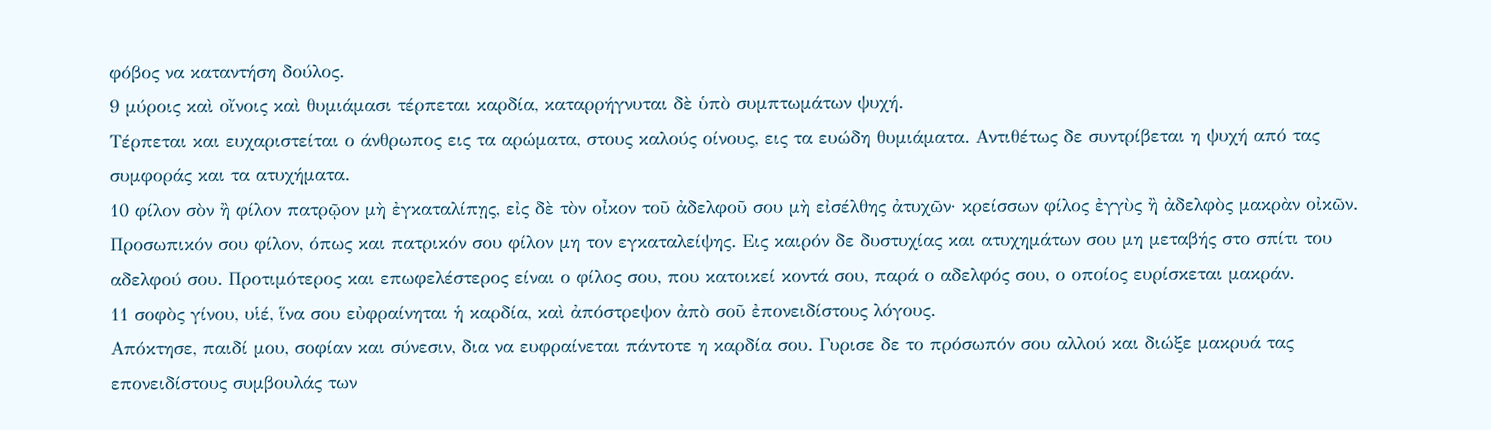φόβος να καταντήση δούλος.
9 μύροις καὶ οἴνοις καὶ θυμιάμασι τέρπεται καρδία, καταρρήγνυται δὲ ὑπὸ συμπτωμάτων ψυχή.
Τέρπεται και ευχαριστείται ο άνθρωπος εις τα αρώματα, στους καλούς οίνους, εις τα ευώδη θυμιάματα. Αντιθέτως δε συντρίβεται η ψυχή από τας συμφοράς και τα ατυχήματα.
10 φίλον σὸν ἢ φίλον πατρῷον μὴ ἐγκαταλίπῃς, εἰς δὲ τὸν οἶκον τοῦ ἀδελφοῦ σου μὴ εἰσέλθης ἀτυχῶν· κρείσσων φίλος ἐγγὺς ἢ ἀδελφὸς μακρὰν οἰκῶν.
Προσωπικόν σου φίλον, όπως και πατρικόν σου φίλον μη τον εγκαταλείψης. Εις καιρόν δε δυστυχίας και ατυχημάτων σου μη μεταβής στο σπίτι του αδελφού σου. Προτιμότερος και επωφελέστερος είναι ο φίλος σου, που κατοικεί κοντά σου, παρά ο αδελφός σου, ο οποίος ευρίσκεται μακράν.
11 σοφὸς γίνου, υἱέ, ἵνα σου εὐφραίνηται ἡ καρδία, καὶ ἀπόστρεψον ἀπὸ σοῦ ἐπονειδίστους λόγους.
Απόκτησε, παιδί μου, σοφίαν και σύνεσιν, δια να ευφραίνεται πάντοτε η καρδία σου. Γυρισε δε το πρόσωπόν σου αλλού και διώξε μακρυά τας επονειδίστους συμβουλάς των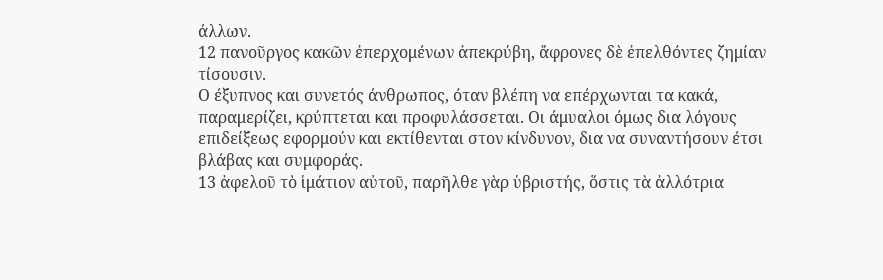άλλων.
12 πανοῦργος κακῶν ἐπερχομένων ἀπεκρύβη, ἄφρονες δὲ ἐπελθόντες ζημίαν τίσουσιν.
Ο έξυπνος και συνετός άνθρωπος, όταν βλέπη να επέρχωνται τα κακά, παραμερίζει, κρύπτεται και προφυλάσσεται. Οι άμυαλοι όμως δια λόγους επιδείξεως εφορμούν και εκτίθενται στον κίνδυνον, δια να συναντήσουν έτσι βλάβας και συμφοράς.
13 ἀφελοῦ τὸ ἱμάτιον αὐτοῦ, παρῆλθε γὰρ ὑβριστής, ὅστις τὰ ἀλλότρια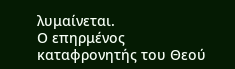λυμαίνεται.
Ο επηρμένος καταφρονητής του Θεού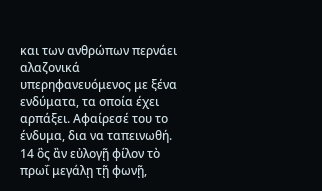και των ανθρώπων περνάει αλαζονικά υπερηφανευόμενος με ξένα ενδύματα, τα οποία έχει αρπάξει. Αφαίρεσέ του το ένδυμα, δια να ταπεινωθή.
14 ὃς ἂν εὐλογῇ φίλον τὸ πρωΐ μεγάλῃ τῇ φωνῇ,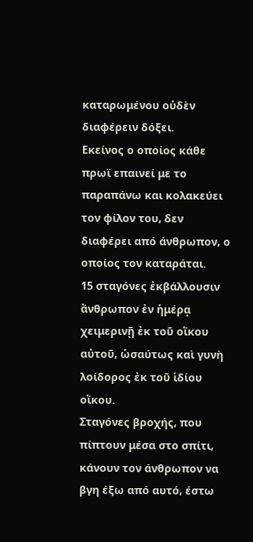καταρωμένου οὐδὲν διαφέρειν δόξει.
Εκείνος ο οποίος κάθε πρωϊ επαινεί με το παραπάνω και κολακεύει τον φίλον του, δεν διαφέρει από άνθρωπον, ο οποίος τον καταράται.
15 σταγόνες ἐκβάλλουσιν ἄνθρωπον ἐν ἡμέρᾳ χειμερινῇ ἐκ τοῦ οἴκου αὐτοῦ, ὡσαύτως καὶ γυνὴ λοίδορος ἐκ τοῦ ἱδίου οἴκου.
Σταγόνες βροχής, που πίπτουν μέσα στο σπίτι, κάνουν τον άνθρωπον να βγη έξω από αυτό, έστω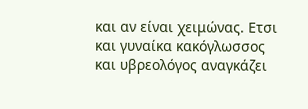και αν είναι χειμώνας. Ετσι και γυναίκα κακόγλωσσος και υβρεολόγος αναγκάζει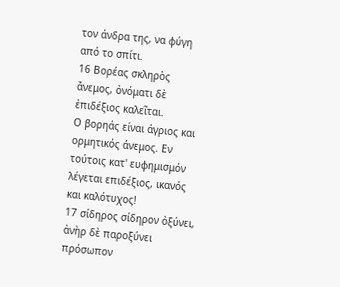τον άνδρα της, να φύγη από το σπίτι.
16 Βορέας σκληρὸς ἄνεμος, ὀνόματι δὲ ἐπιδέξιος καλεῖται.
Ο βορηάς είναι άγριος και ορμητικός άνεμος. Εν τούτοις κατ' ευφημισμόν λέγεται επιδέξιος, ικανός και καλότυχος!
17 σίδηρος σίδηρον ὀξύνει, ἀνὴρ δὲ παροξύνει πρόσωπον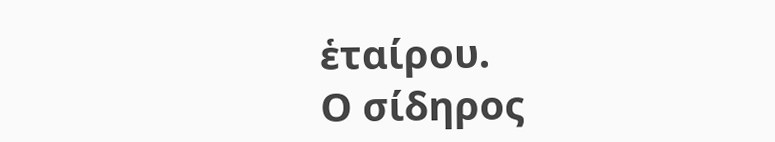ἑταίρου.
Ο σίδηρος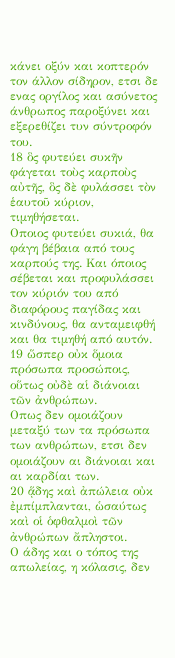κάνει οξύν και κοπτερόν τον άλλον σίδηρον, ετσι δε ενας οργίλος και ασύνετος άνθρωπος παροξύνει και εξερεθίζει τυν σύντροφόν του.
18 ὃς φυτεύει συκῆν φάγεται τοὺς καρποὺς αὐτῆς, ὃς δὲ φυλάσσει τὸν ἑαυτοῦ κύριον, τιμηθήσεται.
Οποιος φυτεύει συκιά, θα φάγη βέβαια από τους καρπούς της. Και όποιος σέβεται και προφυλάσσει τον κύριόν του από διαφόρους παγίδας και κινδύνους, θα ανταμειφθή και θα τιμηθή από αυτόν.
19 ὥσπερ οὐκ ὅμοια πρόσωπα προσώποις, οὕτως οὐδὲ αἱ διάνοιαι τῶν ἀνθρώπων.
Οπως δεν ομοιάζουν μεταξύ των τα πρόσωπα των ανθρώπων, ετσι δεν ομοιάζουν αι διάνοιαι και αι καρδίαι των.
20 ᾅδης καὶ ἀπώλεια οὐκ ἐμπίμπλανται, ὡσαύτως καὶ οἱ ὁφθαλμοὶ τῶν ἀνθρώπων ἄπληστοι.
Ο άδης και ο τόπος της απωλείας, η κόλασις, δεν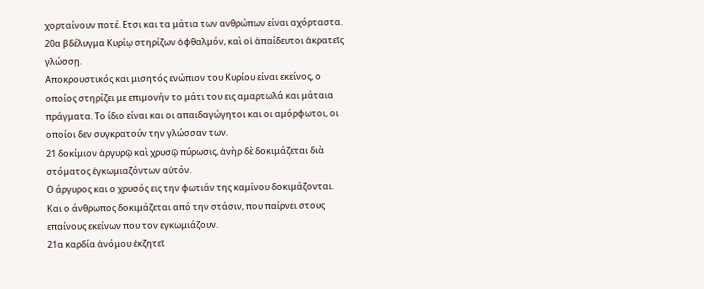χορταίνουν ποτέ. Ετσι και τα μάτια των ανθρώπων είναι αχόρταστα.
20α βδέλυγμα Κυρίῳ στηρίζων ὀφθαλμόν, καὶ οἱ ἀπαίδευτοι ἀκρατεῖς γλώσσῃ.
Αποκρουστικός και μισητός ενώπιον του Κυρίου είναι εκείνος, ο οποίος στηρίζει με επιμονήν το μάτι του εις αμαρτωλά και μάταια πράγματα. Το ίδιο είναι και οι απαιδαγώγητοι και οι αμόρφωτοι, οι οποίοι δεν συγκρατούν την γλώσσαν των.
21 δοκίμιον ἀργυρῷ καὶ χρυσῷ πύρωσις, ἀνὴρ δὲ δοκιμάζεται διὰ στόματος ἐγκωμιαζόντων αὐτόν.
Ο άργυρος και ο χρυσός εις την φωτιάν της καμίνου δοκιμάζονται. Και ο άνθρωπος δοκιμάζεται από την στάσιν, που παίρνει στους επαίνους εκείνων που τον εγκωμιάζουν.
21α καρδία ἀνόμου ἐκζητεῖ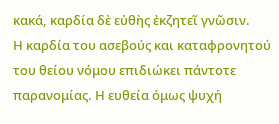κακά, καρδία δὲ εὐθὴς ἐκζητεῖ γνῶσιν.
Η καρδία του ασεβούς και καταφρονητού του θείου νόμου επιδιώκει πάντοτε παρανομίας. Η ευθεία όμως ψυχή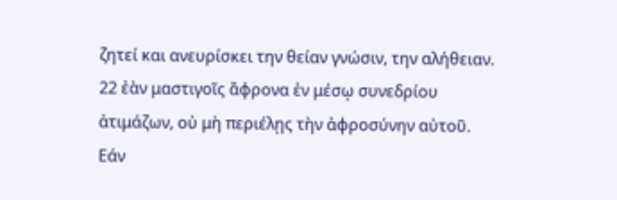ζητεί και ανευρίσκει την θείαν γνώσιν, την αλήθειαν.
22 ἐὰν μαστιγοῖς ἄφρονα ἐν μέσῳ συνεδρίου ἀτιμάζων, οὐ μὴ περιέλῃς τὴν ἀφροσύνην αὐτοῦ.
Εάν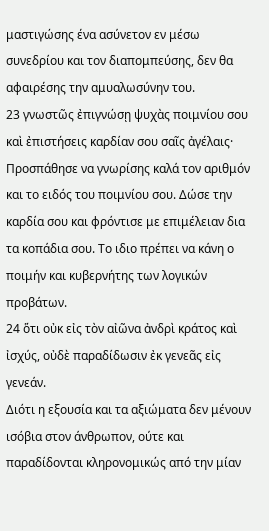μαστιγώσης ένα ασύνετον εν μέσω συνεδρίου και τον διαπομπεύσης, δεν θα αφαιρέσης την αμυαλωσύνην του.
23 γνωστῶς ἐπιγνώσῃ ψυχὰς ποιμνίου σου καὶ ἐπιστήσεις καρδίαν σου σαῖς ἀγέλαις·
Προσπάθησε να γνωρίσης καλά τον αριθμόν και το ειδός του ποιμνίου σου. Δώσε την καρδία σου και φρόντισε με επιμέλειαν δια τα κοπάδια σου. Το ιδιο πρέπει να κάνη ο ποιμήν και κυβερνήτης των λογικών προβάτων.
24 ὅτι οὐκ εἰς τὸν αἰῶνα ἀνδρὶ κράτος καὶ ἰσχύς, οὐδὲ παραδίδωσιν ἐκ γενεᾶς εἰς γενεάν.
Διότι η εξουσία και τα αξιώματα δεν μένουν ισόβια στον άνθρωπον, ούτε και παραδίδονται κληρονομικώς από την μίαν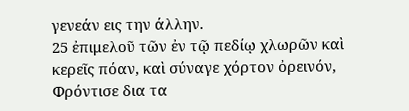γενεάν εις την άλλην.
25 ἐπιμελοῦ τῶν ἐν τῷ πεδίῳ χλωρῶν καὶ κερεῖς πόαν, καὶ σύναγε χόρτον ὀρεινόν,
Φρόντισε δια τα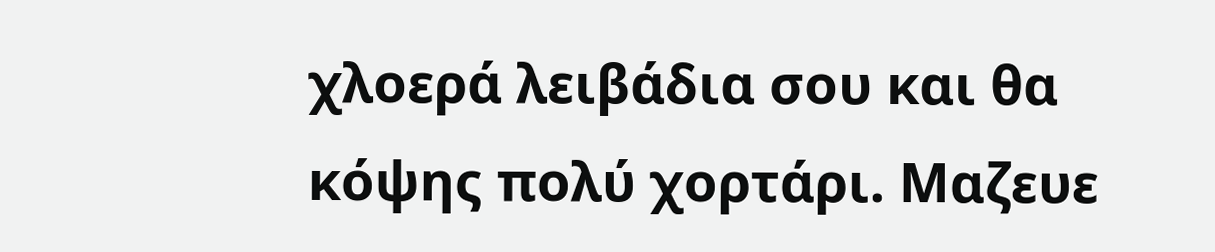χλοερά λειβάδια σου και θα κόψης πολύ χορτάρι. Μαζευε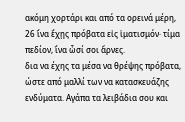ακόμη χορτάρι και από τα ορεινά μέρη,
26 ἵνα ἔχῃς πρόβατα εἰς ἱματισμόν· τίμα πεδίον, ἵνα ὦσί σοι ἄρνες.
δια να έχης τα μέσα να θρέψης πρόβατα, ώστε από μαλλί των να κατασκευάζης ενδύματα. Αγάπα τα λειβάδια σου και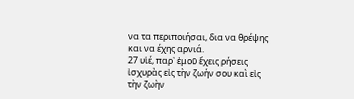να τα περιποιήσαι, δια να θρέψης και να έχης αρνιά.
27 υἱέ, παρ᾿ ἐμοῦ ἔχεις ρήσεις ἰσχυρὰς εἰς τὴν ζωήν σου καὶ εἰς τὴν ζωὴν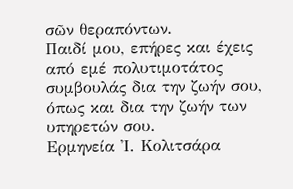σῶν θεραπόντων.
Παιδί μου, επήρες και έχεις από εμέ πολυτιμοτάτος συμβουλάς δια την ζωήν σου, όπως και δια την ζωήν των υπηρετών σου.
Ερμηνεία Ἰ. Κολιτσάρα